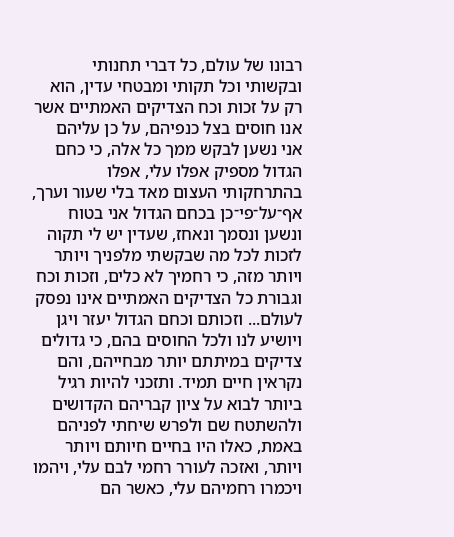רבונו של עולם, כל דברי תחנותי ובקשותי וכל תקותי ומבטחי עדין, הוא רק על זכות וכח הצדיקים האמתיים אשר אנו חוסים בצל כנפיהם, על כן עליהם אני נשען לבקש ממך כל אלה, כי כחם הגדול מספיק אפלו עלי, אפלו בהתרחקותי העצום מאד בלי שעור וערך, אף־על־פי־כן בכחם הגדול אני בטוח ונשען ונסמך ונאחז, שעדין יש לי תקוה לזכות לכל מה שבקשתי מלפניך ויותר ויותר מזה, כי רחמיך לא כלים, וזכות וכח וגבורת כל הצדיקים האמתיים אינו נפסק לעולם... וזכותם וכחם הגדול יעזר ויגן ויושיע לנו ולכל החוסים בהם, כי גדולים צדיקים במיתתם יותר מבחייהם, והם נקראין חיים תמיד. ותזכני להיות רגיל ביותר לבוא על ציון קבריהם הקדושים ולהשתטח שם ולפרש שיחתי לפניהם באמת, כאלו היו בחיים חיותם ויותר ויותר, ואזכה לעורר רחמי לבם עלי, ויהמו ויכמרו רחמיהם עלי, כאשר הם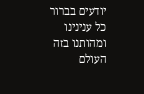יודעים בברור כל ענינינו ומהותנו בזה העולם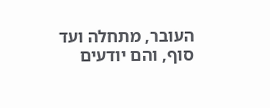העובר, מתחלה ועד סוף, והם יודעים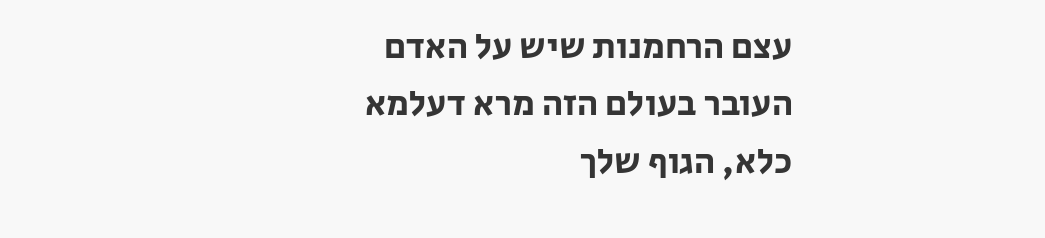עצם הרחמנות שיש על האדם העובר בעולם הזה מרא דעלמא כלא, הגוף שלך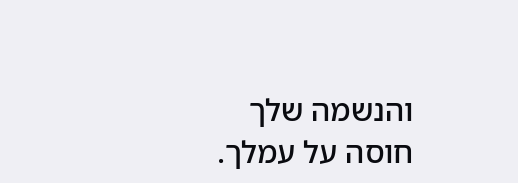והנשמה שלך חוסה על עמלך.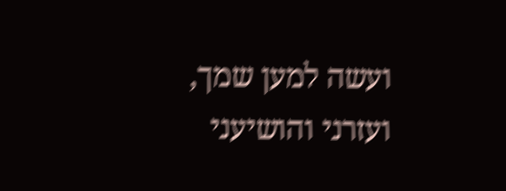ועשה למען שמך, ועזרני והושיעני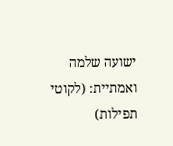ישועה שלמה ואמתיית: (לקוטי תפילות)